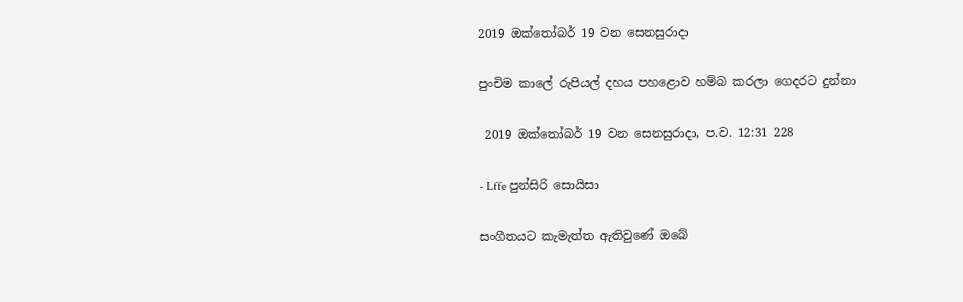2019 ඔක්තෝබර් 19 වන සෙනසුරාදා

පුංචිම කාලේ රුපියල් දහය පහළොව හම්බ කරලා ගෙදරට දුන්නා

 2019 ඔක්තෝබර් 19 වන සෙනසුරාදා, ප.ව. 12:31 228

- Lffe පුන්සිරි සොයිසා

සංගීතයට කැමැත්ත ඇතිවුණේ ඔබේ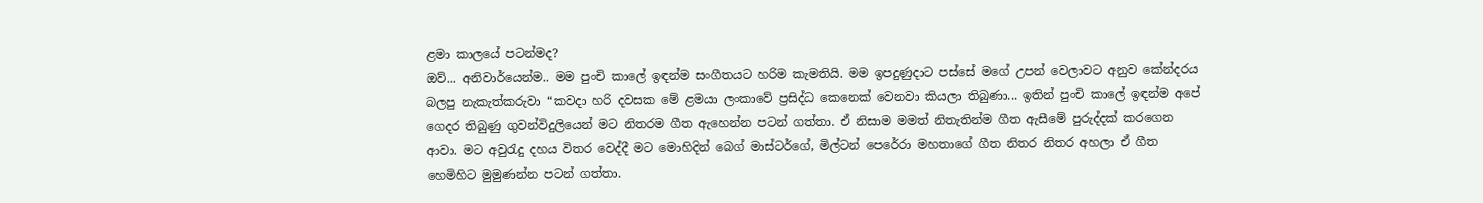ළමා කාලයේ පටන්මද?
ඔව්... අනිවාර්යෙන්ම.. මම පුංචි කාලේ ඉඳන්ම සංගීතයට හරිම කැමතියි. මම ඉපදුණුදාට පස්සේ මගේ උපන් වෙලාවට අනුව කේන්දරය බලපු නැකැත්කරුවා “කවදා හරි දවසක මේ ළමයා ලංකාවේ ප්‍රසිද්ධ කෙනෙක් වෙනවා කියලා තිබුණා... ඉතින් පුංචි කාලේ ඉඳන්ම අපේ ගෙදර තිබුණු ගුවන්විදුලියෙන් මට නිතරම ගීත ඇහෙන්න පටන් ගත්තා. ඒ නිසාම මමත් නිතැතින්ම ගීත ඇසීමේ පුරුද්දක් කරගෙන ආවා. මට අවුරැදු දහය විතර වෙද්දී මට මොහිදින් බෙග් මාස්ටර්ගේ, මිල්ටන් පෙරේරා මහතාගේ ගීත නිතර නිතර අහලා ඒ ගීත හෙමිහිට මුමුණන්න පටන් ගත්තා.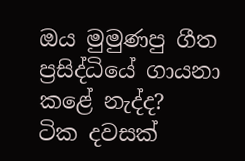ඔය මුමුණපු ගීත ප්‍රසිද්ධියේ ගායනා කළේ නැද්ද?
ටික දවසක්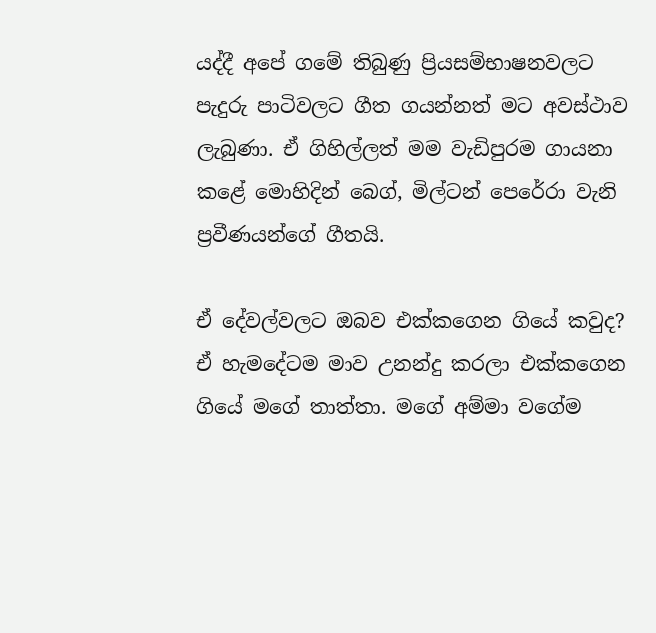යද්දී අපේ ගමේ තිබුණු ප්‍රියසම්භාෂනවලට පැදුරු පාටිවලට ගීත ගයන්නත් මට අවස්ථාව ලැබුණා. ඒ ගිහිල්ලත් මම වැඩිපුරම ගායනා කළේ මොහිදින් බෙග්, මිල්ටන් පෙරේරා වැනි ප්‍රවීණයන්ගේ ගීතයි.

ඒ දේවල්වලට ඔබව එක්කගෙන ගියේ කවුද?
ඒ හැමදේටම මාව උනන්දු කරලා එක්කගෙන ගියේ මගේ තාත්තා. මගේ අම්මා වගේම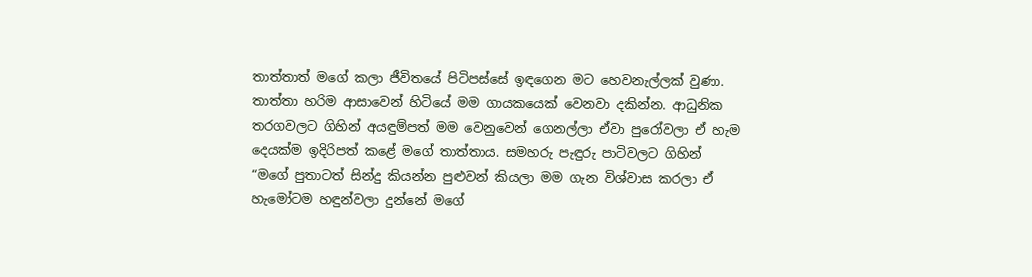තාත්තාත් මගේ කලා ජීවිතයේ පිටිපස්සේ ඉඳගෙන මට හෙවනැල්ලක් වුණා. තාත්තා හරිම ආසාවෙන් හිටියේ මම ගායකයෙක් වෙනවා දකින්න. ආධුනික තරගවලට ගිහින් අයඳුම්පත් මම වෙනුවෙන් ගෙනල්ලා ඒවා පුරෝවලා ඒ හැම දෙයක්ම ඉදිරිපත් කළේ මගේ තාත්තාය. සමහරු පැඳුරු පාටිවලට ගිහින් “මගේ පුතාටත් සින්දු කියන්න පුළුවන් කියලා මම ගැන විශ්වාස කරලා ඒ හැමෝටම හඳුන්වලා දුන්නේ මගේ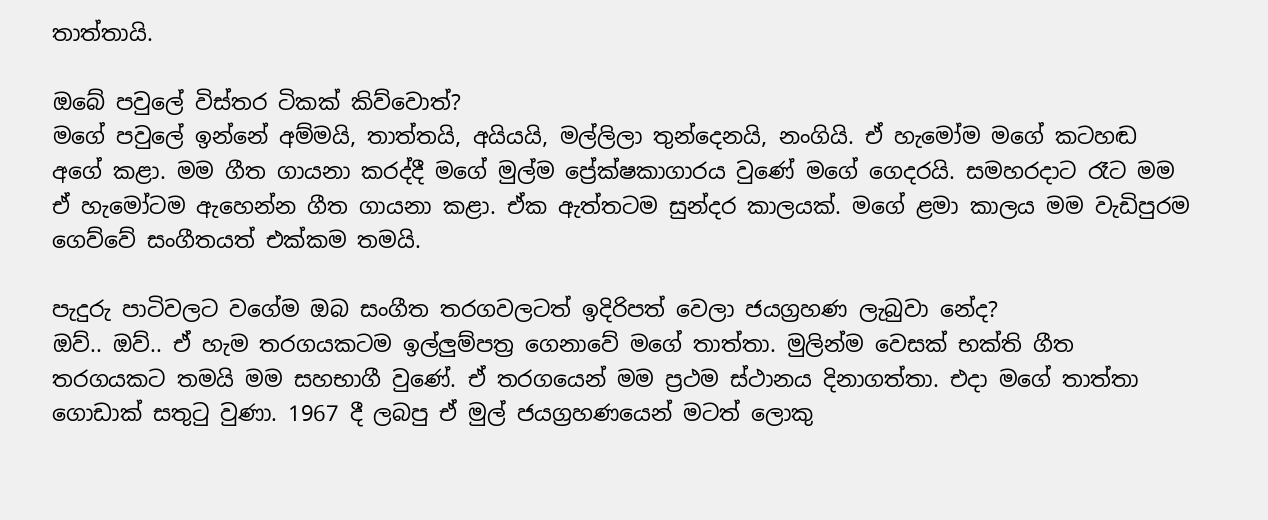තාත්තායි.

ඔබේ පවුලේ විස්තර ටිකක් කිව්වොත්?
මගේ පවුලේ ඉන්නේ අම්මයි, තාත්තයි, අයියයි, මල්ලිලා තුන්දෙනයි, නංගියි. ඒ හැමෝම මගේ කටහඬ අගේ කළා. මම ගීත ගායනා කරද්දී මගේ මුල්ම ප්‍රේක්ෂකාගාරය වුණේ මගේ ගෙදරයි. සමහරදාට රෑට මම ඒ හැමෝටම ඇහෙන්න ගීත ගායනා කළා. ඒක ඇත්තටම සුන්දර කාලයක්. මගේ ළමා කාලය මම වැඩිපුරම ගෙව්වේ සංගීතයත් එක්කම තමයි.

පැදුරු පාටිවලට වගේම ඔබ සංගීත තරගවලටත් ඉදිරිපත් වෙලා ජයග්‍රහණ ලැබුවා නේද?
ඔව්.. ඔව්.. ඒ හැම තරගයකටම ඉල්ලුම්පත්‍ර ගෙනාවේ මගේ තාත්තා. මුලින්ම වෙසක් භක්ති ගීත තරගයකට තමයි මම සහභාගී වුණේ. ඒ තරගයෙන් මම ප්‍රථම ස්ථානය දිනාගත්තා. එදා මගේ තාත්තා ගොඩාක් සතුටු වුණා. 1967 දී ලබපු ඒ මුල් ජයග්‍රහණයෙන් මටත් ලොකු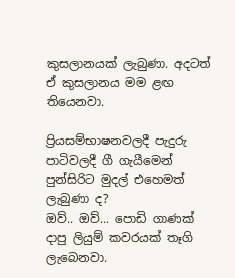කුසලානයක් ලැබුණා. අදටත් ඒ කුසලානය මම ළඟ තියෙනවා.

ප්‍රියසම්භාෂනවලදී පැදුරු පාටිවලදී ගී ගැයීමෙන් පුන්සිරිට මුදල් එහෙමත් ලැබුණා ද?
ඔව්.. ඔව්... පොඩි ගාණක් දාපු ලියුම් කවරයක් තෑගි ලැබෙනවා.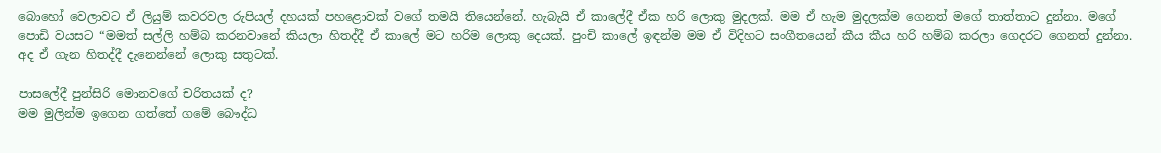බොහෝ වෙලාවට ඒ ලියුම් කවරවල රුපියල් දහයක් පහළොවක් වගේ තමයි තියෙන්නේ. හැබැයි ඒ කාලේදී ඒක හරි ලොකු මුදලක්. මම ඒ හැම මුදලක්ම ගෙනත් මගේ තාත්තාට දුන්නා. මගේ පොඩි වයසට “මමත් සල්ලි හම්බ කරනවානේ කියලා හිතද්දී ඒ කාලේ මට හරිම ලොකු දෙයක්. පුංචි කාලේ ඉඳන්ම මම ඒ විදිහට සංගීතයෙන් කීය කීය හරි හම්බ කරලා ගෙදරට ගෙනත් දුන්නා. අද ඒ ගැන හිතද්දී දැනෙන්නේ ලොකු සතුටක්.

පාසලේදී පුන්සිරි මොනවගේ චරිතයක් ද?
මම මුලින්ම ඉගෙන ගත්තේ ගමේ බෞද්ධ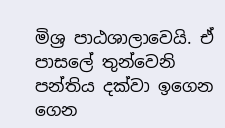මිශ්‍ර පාඨශාලාවෙයි. ඒ පාසලේ තුන්වෙනි පන්තිය දක්වා ඉගෙන ගෙන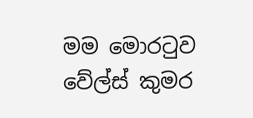මම මොරටුව වේල්ස් කුමර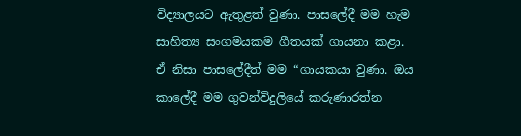විද්‍යාලයට ඇතුළත් වුණා. පාසලේදී මම හැම සාහිත්‍ය සංගමයකම ගීතයක් ගායනා කළා. ඒ නිසා පාසලේදීත් මම “ගායකයා වුණා. ඔය කාලේදී මම ගුවන්විදුලියේ කරුණාරත්න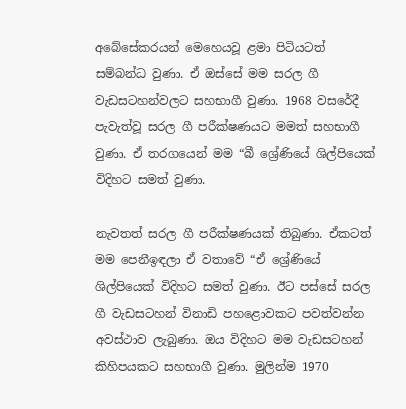අබේසේකරයන් මෙහෙයවූ ළමා පිටියටත් සම්බන්ධ වුණා. ඒ ඔස්සේ මම සරල ගී වැඩසටහන්වලට සහභාගී වුණා. 1968 වසරේදී පැවැත්වූ සරල ගී පරීක්ෂණයට මමත් සහභාගී වුණා. ඒ තරගයෙන් මම “බී ශ්‍රේණියේ ශිල්පියෙක් විදිහට සමත් වුණා.

නැවතත් සරල ගී පරීක්ෂණයක් තිබුණා. ඒකටත් මම පෙනීඉඳලා ඒ වතාවේ “ඒ ශ්‍රේණියේ ශිල්පියෙක් විදිහට සමත් වුණා. ඊට පස්සේ සරල ගී වැඩසටහන් විනාඩි පහළොවකට පවත්වන්න අවස්ථාව ලැබුණා. ඔය විදිහට මම වැඩසටහන් කිහිපයකට සහභාගී වුණා. මුලින්ම 1970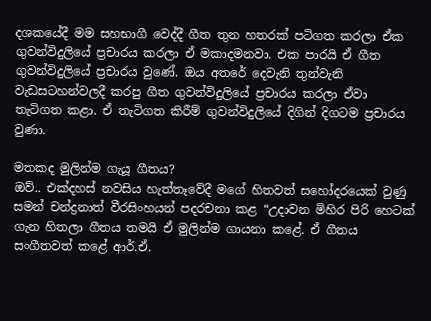දශකයේදී මම සහභාගී වෙද්දී ගීත තුන හතරක් පටිගත කරලා ඒක ගුවන්විදුලියේ ප්‍රචාරය කරලා ඒ මකාදමනවා. එක පාරයි ඒ ගීත ගුවන්විදුලියේ ප්‍රචාරය වුණේ. ඔය අතරේ දෙවැනි තුන්වැනි වැඩසටහන්වලදී කරපු ගීත ගුවන්විදුලියේ ප්‍රචාරය කරලා ඒවා තැටිගත කළා. ඒ තැටිගත කිරීම් ගුවන්විදුලියේ දිගින් දිගටම ප්‍රචාරය වුණා.

මතකද මුලින්ම ගැයූ ගීතය?
ඔව්.. එක්දහස් නවසිය හැත්තෑවේදී මගේ හිතවත් සහෝදරයෙක් වුණු සමන් චන්ද්‍රනාත් වීරසිංහයන් පදරචනා කළ “උදාවන මිහිර පිරි හෙටක් ගැන හිතලා ගීතය තමයි ඒ මුලින්ම ගායනා කළේ. ඒ ගීතය සංගීතවත් කළේ ආර්.ඒ.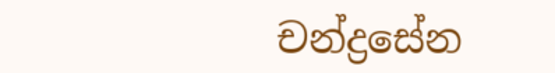චන්ද්‍රසේන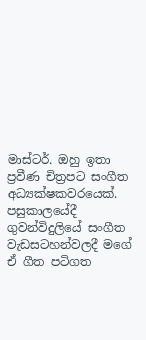මාස්ටර්. ඔහු ඉතා ප්‍රවීණ චිත්‍රපට සංගීත අධ්‍යක්ෂකවරයෙක්. පසුකාලයේදී ගුවන්විදුලියේ සංගීත වැඩසටහන්වලදී මගේ ඒ ගීත පටිගත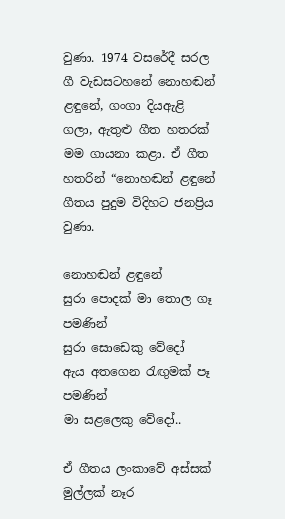වුණා. 1974 වසරේදී සරල ගී වැඩසටහනේ නොහඬන් ළඳුනේ, ගංගා දියඇළි ගලා, ඇතුළු ගීත හතරක් මම ගායනා කළා. ඒ ගීත හතරින් “නොහඬන් ළඳුනේ ගීතය පුදුම විදිහට ජනප්‍රිය වුණා.

නොහඬන් ළඳුනේ
සුරා පොදක් මා තොල ගෑ පමණින්
සුරා සොඩෙකු වේදෝ
ඇය අතගෙන රැඟුමක් පෑ පමණින්
මා සළලෙකු වේදෝ..

ඒ ගීතය ලංකාවේ අස්සක් මුල්ලක් නෑර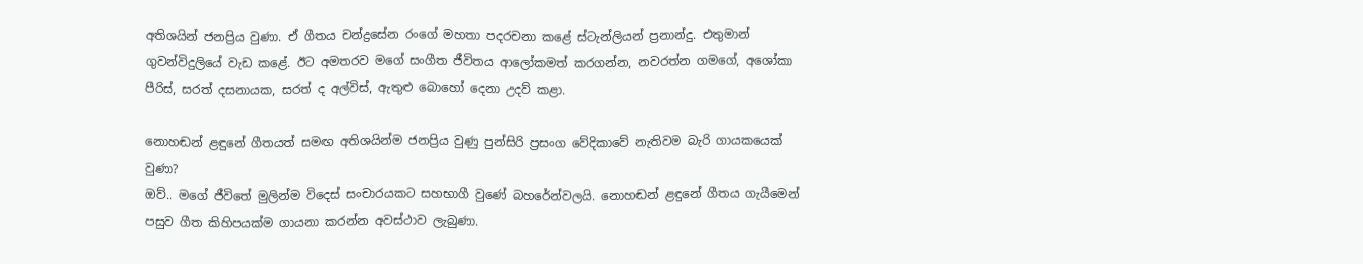අතිශයින් ජනප්‍රිය වුණා. ඒ ගීතය චන්ද්‍රසේන රංගේ මහතා පදරචනා කළේ ස්ටැන්ලියන් ප්‍රනාන්දු. එතුමාන් ගුවන්විදුලියේ වැඩ කළේ. ඊට අමතරව මගේ සංගීත ජීවිතය ආලෝකමත් කරගන්න, නවරත්න ගමගේ, අශෝකා පීරිස්, සරත් දසනායක, සරත් ද අල්විස්, ඇතුළු බොහෝ දෙනා උදව් කළා.

නොහඬන් ළඳුනේ ගීතයත් සමඟ අතිශයින්ම ජනප්‍රිය වුණු පුන්සිරි ප්‍රසංග වේදිකාවේ නැතිවම බැරි ගායකයෙක් වුණා?
ඔව්.. මගේ ජීවිතේ මුලින්ම විදෙස් සංචාරයකට සහභාගී වුණේ බහරේන්වලයි. නොහඬන් ළඳුනේ ගීතය ගැයීමෙන් පසුව ගීත කිහිපයක්ම ගායනා කරන්න අවස්ථාව ලැබුණා.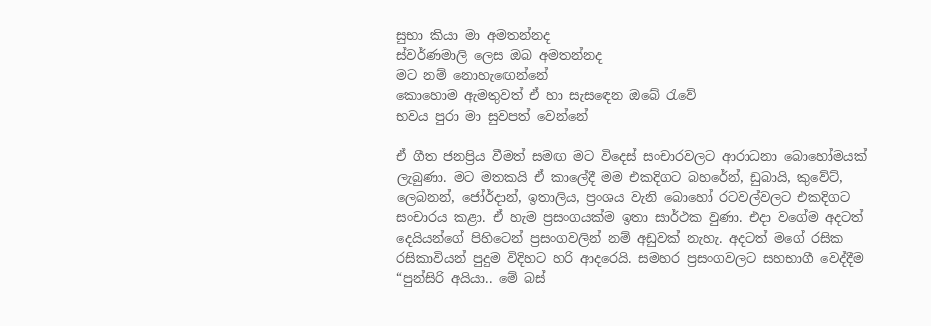සුභා කියා මා අමතන්නද
ස්වර්ණමාලි ලෙස ඔබ අමතන්නද
මට නම් නොහැඟෙන්නේ
කොහොම ඇමතුවත් ඒ හා සැසඳෙන ඔබේ රැවේ
භවය පුරා මා සුවපත් වෙන්නේ

ඒ ගීත ජනප්‍රිය වීමත් සමඟ මට විදෙස් සංචාරවලට ආරාධනා බොහෝමයක් ලැබුණා. මට මතකයි ඒ කාලේදී මම එකදිගට බහරේන්, ඩුබායි, කුවේට්, ලෙබනන්, ජෝර්දාන්, ඉතාලිය, ප්‍රංශය වැනි බොහෝ රටවල්වලට එකදිගට සංචාරය කළා. ඒ හැම ප්‍රසංගයක්ම ඉතා සාර්ථක වුණා. එදා වගේම අදටත් දෙයියන්ගේ පිහිටෙන් ප්‍රසංගවලින් නම් අඩුවක් නැහැ. අදටත් මගේ රසික රසිකාවියන් පුදුම විදිහට හරි ආදරෙයි. සමහර ප්‍රසංගවලට සහභාගී වෙද්දීම “පුන්සිරි අයියා.. මේ බස්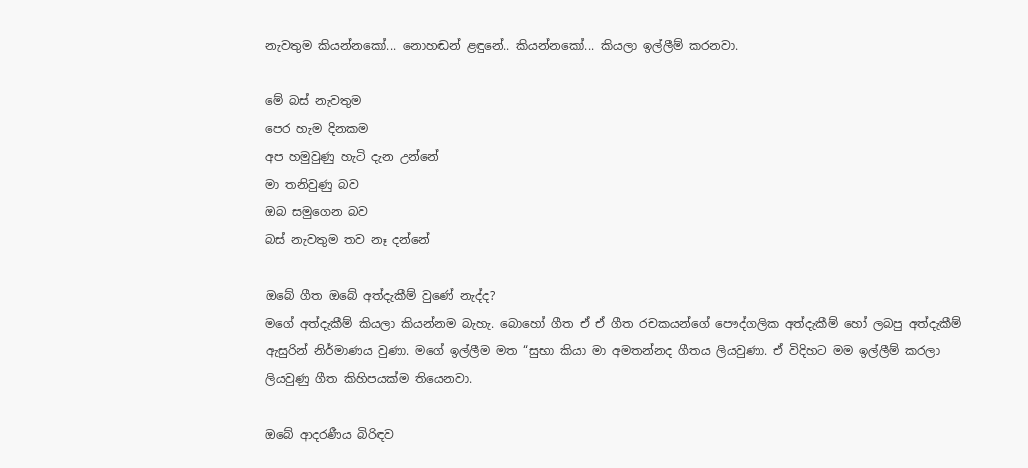නැවතුම කියන්නකෝ... නොහඬන් ළඳුනේ.. කියන්නකෝ... කියලා ඉල්ලීම් කරනවා.

මේ බස් නැවතුම
පෙර හැම දිනකම
අප හමුවුණු හැටි දැන උන්නේ
මා තනිවුණු බව
ඔබ සමුගෙන බව
බස් නැවතුම තව නෑ දන්නේ

ඔබේ ගීත ඔබේ අත්දැකීම් වුණේ නැද්ද?
මගේ අත්දැකීම් කියලා කියන්නම බැහැ. බොහෝ ගීත ඒ ඒ ගීත රචකයන්ගේ පෞද්ගලික අත්දැකීම් හෝ ලබපු අත්දැකීම් ඇසුරින් නිර්මාණය වුණා. මගේ ඉල්ලීම මත “සුභා කියා මා අමතන්නද ගීතය ලියවුණා. ඒ විදිහට මම ඉල්ලීම් කරලා ලියවුණු ගීත කිහිපයක්ම තියෙනවා.

ඔබේ ආදරණීය බිරිඳව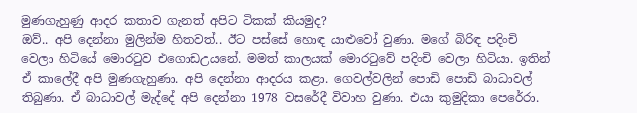මුණගැහුණු ආදර කතාව ගැනත් අපිට ටිකක් කියමුද?
ඔව්.. අපි දෙන්නා මුලින්ම හිතවත්.. ඊට පස්සේ හොඳ යාළුවෝ වුණා. මගේ බිරිඳ පදිංචි වෙලා හිටියේ මොරටුව එගොඩඋයනේ. මමත් කාලයක් මොරටුවේ පදිංචි වෙලා හිටියා. ඉතින් ඒ කාලේදී අපි මුණගැහුණා. අපි දෙන්නා ආදරය කළා. ගෙවල්වලින් පොඩි පොඩි බාධාවල් තිබුණා. ඒ බාධාවල් මැද්දේ අපි දෙන්නා 1978 වසරේදී විවාහ වුණා. එයා කුමුදිකා පෙරේරා.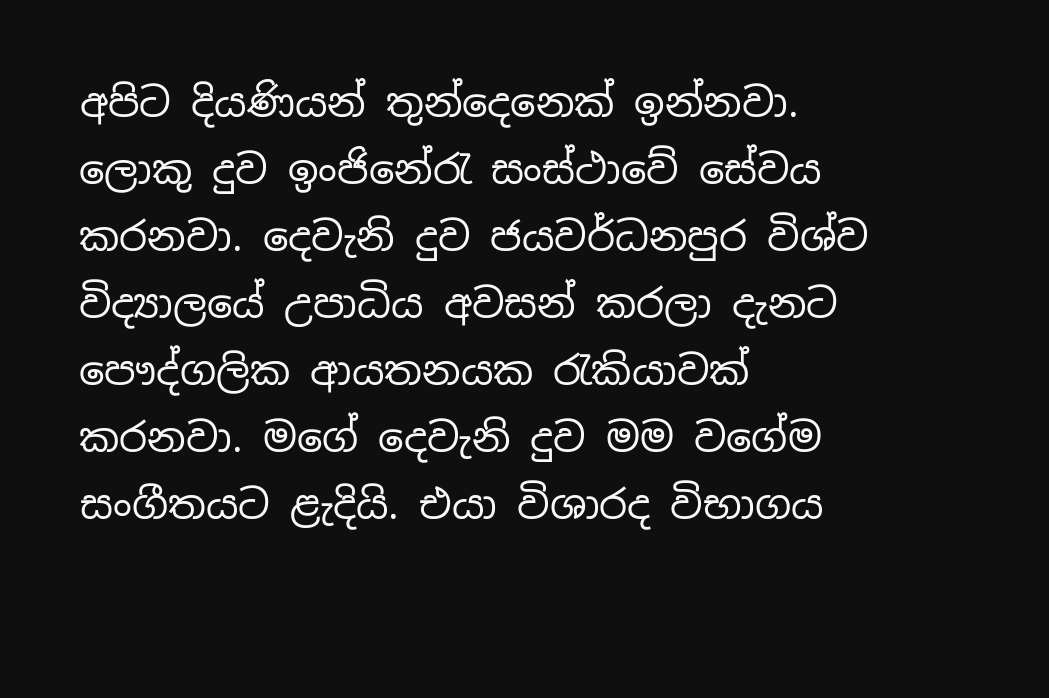අපිට දියණියන් තුන්දෙනෙක් ඉන්නවා. ලොකු දුව ඉංජිනේරැ සංස්ථාවේ සේවය කරනවා. දෙවැනි දුව ජයවර්ධනපුර විශ්ව විද්‍යාලයේ උපාධිය අවසන් කරලා දැනට පෞද්ගලික ආයතනයක රැකියාවක් කරනවා. මගේ දෙවැනි දුව මම වගේම සංගීතයට ළැදියි. එයා විශාරද විභාගය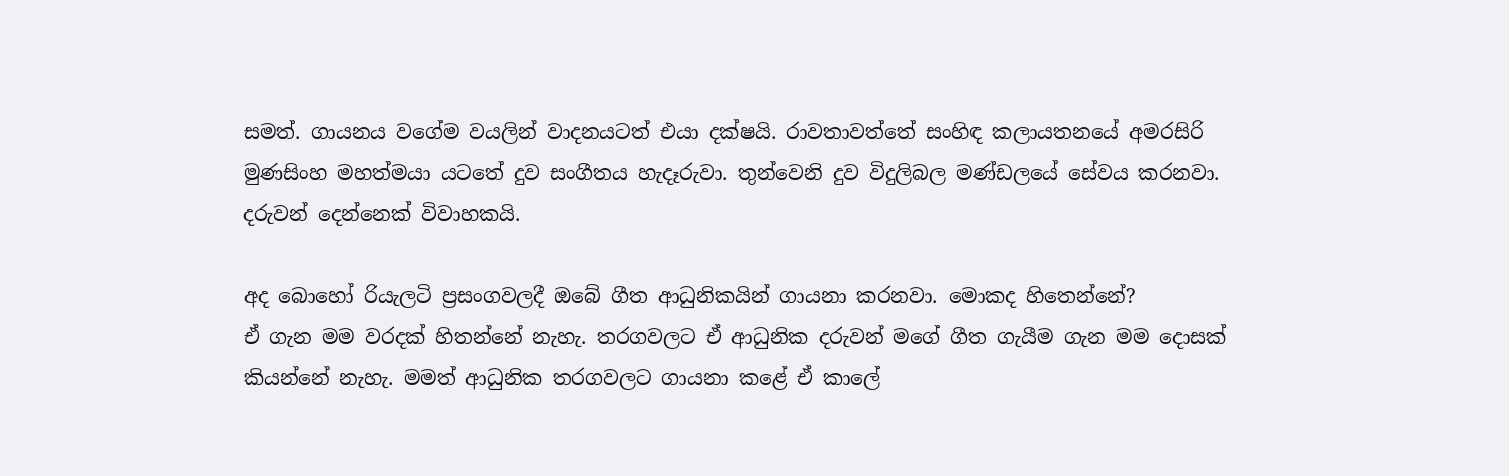සමත්. ගායනය වගේම වයලින් වාදනයටත් එයා දක්ෂයි. රාවතාවත්තේ සංහිඳ කලායතනයේ අමරසිරි මුණසිංහ මහත්මයා යටතේ දුව සංගීතය හැදෑරුවා. තුන්වෙනි දුව විදුලිබල මණ්ඩලයේ සේවය කරනවා. දරුවන් දෙන්නෙක් විවාහකයි.

අද බොහෝ රියැලටි ප්‍රසංගවලදී ඔබේ ගීත ආධුනිකයින් ගායනා කරනවා. මොකද හිතෙන්නේ?
ඒ ගැන මම වරදක් හිතන්නේ නැහැ. තරගවලට ඒ ආධුනික දරුවන් මගේ ගීත ගැයීම ගැන මම දොසක් කියන්නේ නැහැ. මමත් ආධුනික තරගවලට ගායනා කළේ ඒ කාලේ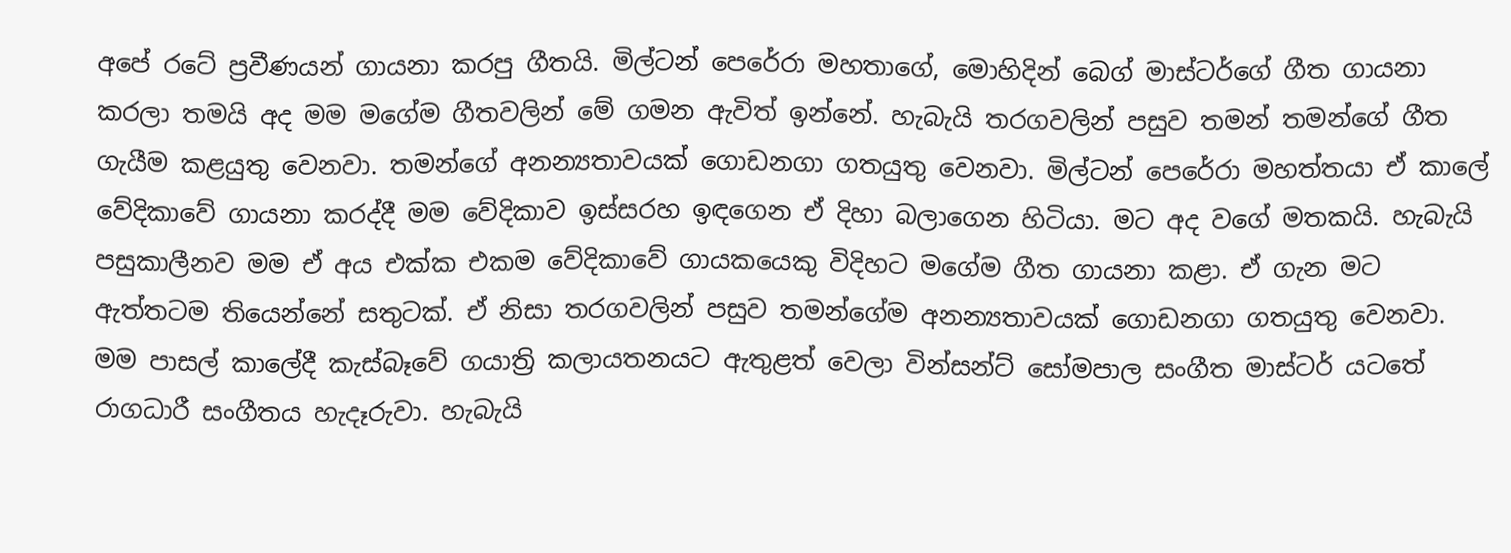අපේ රටේ ප්‍රවීණයන් ගායනා කරපු ගීතයි. මිල්ටන් පෙරේරා මහතාගේ, මොහිදින් බෙග් මාස්ටර්ගේ ගීත ගායනා කරලා තමයි අද මම මගේම ගීතවලින් මේ ගමන ඇවිත් ඉන්නේ. හැබැයි තරගවලින් පසුව තමන් තමන්ගේ ගීත ගැයීම කළයුතු වෙනවා. තමන්ගේ අනන්‍යතාවයක් ගොඩනගා ගතයුතු වෙනවා. මිල්ටන් පෙරේරා මහත්තයා ඒ කාලේ වේදිකාවේ ගායනා කරද්දී මම වේදිකාව ඉස්සරහ ඉඳගෙන ඒ දිහා බලාගෙන හිටියා. මට අද වගේ මතකයි. හැබැයි පසුකාලීනව මම ඒ අය එක්ක එකම වේදිකාවේ ගායකයෙකු විදිහට මගේම ගීත ගායනා කළා. ඒ ගැන මට ඇත්තටම තියෙන්නේ සතුටක්. ඒ නිසා තරගවලින් පසුව තමන්ගේම අනන්‍යතාවයක් ගොඩනගා ගතයුතු වෙනවා. මම පාසල් කාලේදී කැස්බෑවේ ගයාත්‍රි කලායතනයට ඇතුළත් වෙලා වින්සන්ට් සෝමපාල සංගීත මාස්ටර් යටතේ රාගධාරී සංගීතය හැදෑරුවා. හැබැයි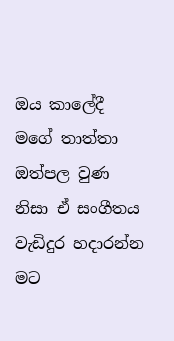ඔය කාලේදී මගේ තාත්තා ඔත්පල වුණ නිසා ඒ සංගීතය වැඩිදුර හදාරන්න මට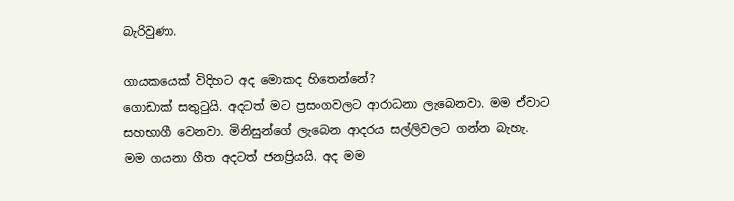බැරිවුණා.

ගායකයෙක් විදිහට අද මොකද හිතෙන්නේ?
ගොඩාක් සතුටුයි. අදටත් මට ප්‍රසංගවලට ආරාධනා ලැබෙනවා. මම ඒවාට සහභාගී වෙනවා. මිනිසුන්ගේ ලැබෙන ආදරය සල්ලිවලට ගන්න බැහැ. මම ගයනා ගීත අදටත් ජනප්‍රියයි. අද මම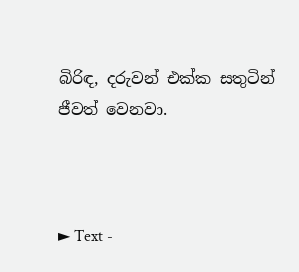බිරිඳ, දරුවන් එක්ක සතුටින් ජීවත් වෙනවා.



► Text -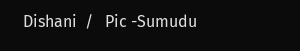Dishani  /   Pic -Sumudu